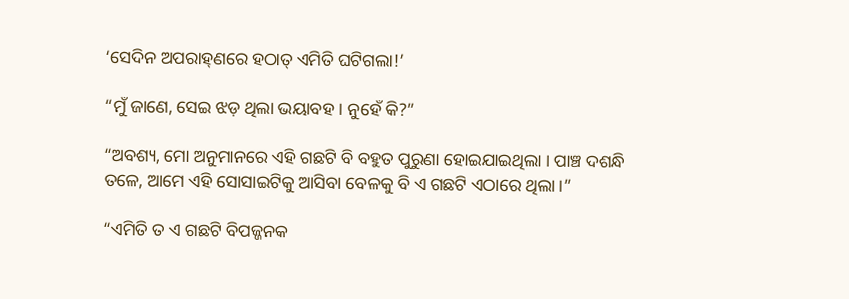‘ସେଦିନ ଅପରାହ୍‌ଣରେ ହଠାତ୍‌ ଏମିତି ଘଟିଗଲା!’

“ମୁଁ ଜାଣେ, ସେଇ ଝଡ଼ ଥିଲା ଭୟାବହ । ନୁହେଁ କି?”

“ଅବଶ୍ୟ, ମୋ ଅନୁମାନରେ ଏହି ଗଛଟି ବି ବହୁତ ପୁରୁଣା ହୋଇଯାଇଥିଲା । ପାଞ୍ଚ ଦଶନ୍ଧି ତଳେ, ଆମେ ଏହି ସୋସାଇଟିକୁ ଆସିବା ବେଳକୁ ବି ଏ ଗଛଟି ଏଠାରେ ଥିଲା ।”

“ଏମିତି ତ ଏ ଗଛଟି ବିପଜ୍ଜନକ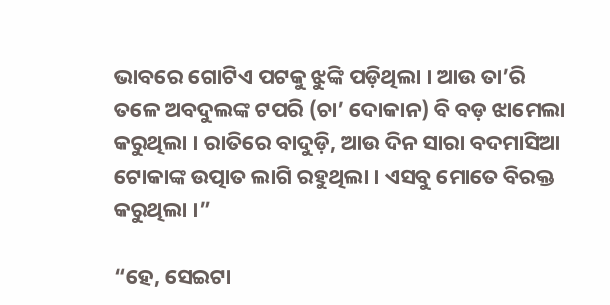ଭାବରେ ଗୋଟିଏ ପଟକୁ ଝୁଙ୍କି ପଡ଼ିଥିଲା । ଆଉ ତା’ରି ତଳେ ଅବଦୁଲଙ୍କ ଟପରି (ଚା’ ଦୋକାନ) ବି ବଡ଼ ଝାମେଲା କରୁଥିଲା । ରାତିରେ ବାଦୁଡ଼ି, ଆଉ ଦିନ ସାରା ବଦମାସିଆ ଟୋକାଙ୍କ ଉତ୍ପାତ ଲାଗି ରହୁଥିଲା । ଏସବୁ ମୋତେ ବିରକ୍ତ କରୁଥିଲା ।”

“ହେ, ସେଇଟା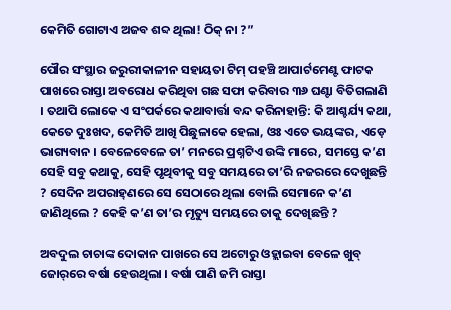କେମିତି ଗୋଟାଏ ଅଜବ ଶବ୍ଦ ଥିଲା! ଠିକ୍‌ ନା ?”

ପୌର ସଂସ୍ଥାର ଜରୁରୀକାଳୀନ ସହାୟତା ଟିମ୍‌ ପହଞ୍ଚି ଆପାର୍ଟମେଣ୍ଟ ଫାଟକ ପାଖରେ ରାସ୍ତା ଅବରୋଧ କରିଥିବା ଗଛ ସଫା କରିବାର ୩୬ ଘଣ୍ଟା ବିତିଗଲାଣି । ତଥାପି ଲୋକେ ଏ ସଂପର୍କରେ କଥାବାର୍ତ୍ତା ବନ୍ଦ କରିନାହାନ୍ତି: କି ଆଶ୍ଚର୍ଯ୍ୟ କଥା, କେତେ ଦୁଃଖଦ, କେମିତି ଆଖି ପିଛୁଳାକେ ହେଲା, ଓଃ ଏତେ ଭୟଙ୍କର, ଏଡ଼େ ଭାଗ୍ୟବାନ । ବେଳେବେଳେ ତା’ ମନରେ ପ୍ରଶ୍ନଟିଏ ଉଙ୍କି ମାରେ, ସମସ୍ତେ କ’ଣ ସେହି ସବୁ କଥାକୁ, ସେହି ପୃଥିବୀକୁ ସବୁ ସମୟରେ ତା’ରି ନଜରରେ ଦେଖୁଛନ୍ତି ? ସେଦିନ ଅପରାହ୍‌ଣରେ ସେ ସେଠାରେ ଥିଲା ବୋଲି ସେମାନେ କ’ଣ ଜାଣିଥିଲେ ? କେହି କ’ଣ ତା’ର ମୃତ୍ୟୁ ସମୟରେ ତାକୁ ଦେଖିଛନ୍ତି ?

ଅବଦୁଲ ଚାଚାଙ୍କ ଦୋକାନ ପାଖରେ ସେ ଅଟୋରୁ ଓହ୍ଲାଇବା ବେଳେ ଖୁବ୍‌ ଜୋର୍‌ରେ ବର୍ଷା ହେଉଥିଲା । ବର୍ଷା ପାଣି ଜମି ରାସ୍ତା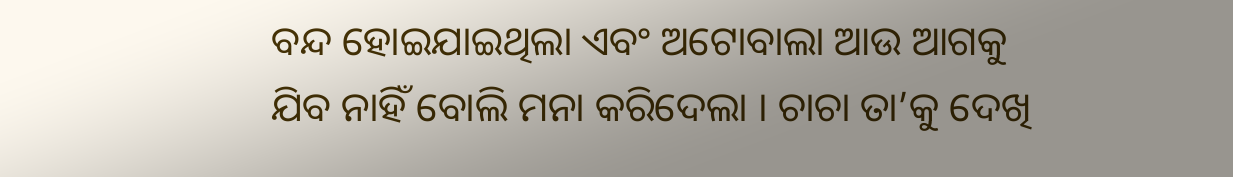ବନ୍ଦ ହୋଇଯାଇଥିଲା ଏବଂ ଅଟୋବାଲା ଆଉ ଆଗକୁ ଯିବ ନାହିଁ ବୋଲି ମନା କରିଦେଲା । ଚାଚା ତା’କୁ ଦେଖି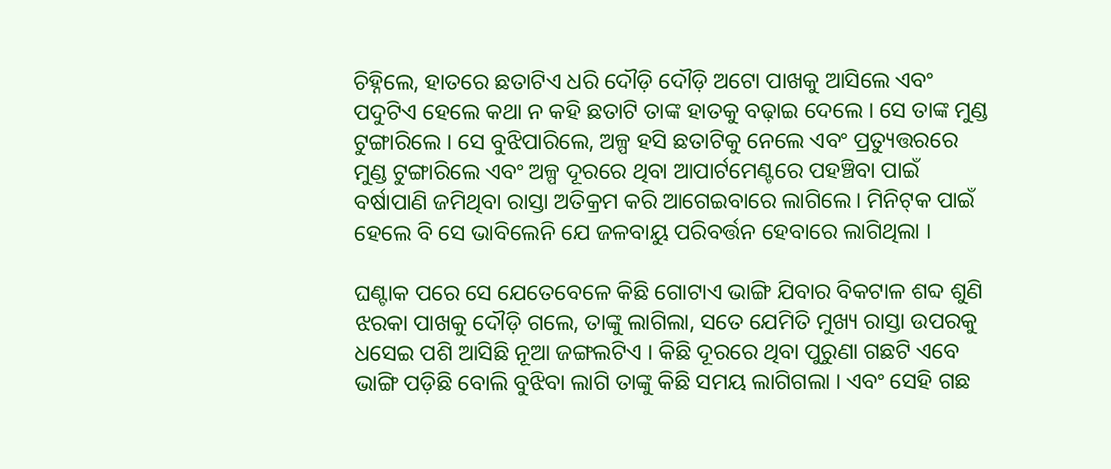ଚିହ୍ନିଲେ, ହାତରେ ଛତାଟିଏ ଧରି ଦୌଡ଼ି ଦୌଡ଼ି ଅଟୋ ପାଖକୁ ଆସିଲେ ଏବଂ ପଦୁଟିଏ ହେଲେ କଥା ନ କହି ଛତାଟି ତାଙ୍କ ହାତକୁ ବଢ଼ାଇ ଦେଲେ । ସେ ତାଙ୍କ ମୁଣ୍ଡ ଟୁଙ୍ଗାରିଲେ । ସେ ବୁଝିପାରିଲେ, ଅଳ୍ପ ହସି ଛତାଟିକୁ ନେଲେ ଏବଂ ପ୍ରତ୍ୟୁତ୍ତରରେ ମୁଣ୍ଡ ଟୁଙ୍ଗାରିଲେ ଏବଂ ଅଳ୍ପ ଦୂରରେ ଥିବା ଆପାର୍ଟମେଣ୍ଟରେ ପହଞ୍ଚିବା ପାଇଁ ବର୍ଷାପାଣି ଜମିଥିବା ରାସ୍ତା ଅତିକ୍ରମ କରି ଆଗେଇବାରେ ଲାଗିଲେ। ମିନିଟ୍‌କ ପାଇଁ ହେଲେ ବି ସେ ଭାବିଲେନି ଯେ ଜଳବାୟୁ ପରିବର୍ତ୍ତନ ହେବାରେ ଲାଗିଥିଲା ।

ଘଣ୍ଟାକ ପରେ ସେ ଯେତେବେଳେ କିଛି ଗୋଟାଏ ଭାଙ୍ଗି ଯିବାର ବିକଟାଳ ଶବ୍ଦ ଶୁଣି ଝରକା ପାଖକୁ ଦୌଡ଼ି ଗଲେ, ତାଙ୍କୁ ଲାଗିଲା, ସତେ ଯେମିତି ମୁଖ୍ୟ ରାସ୍ତା ଉପରକୁ ଧସେଇ ପଶି ଆସିଛି ନୂଆ ଜଙ୍ଗଲଟିଏ । କିଛି ଦୂରରେ ଥିବା ପୁରୁଣା ଗଛଟି ଏବେ ଭାଙ୍ଗି ପଡ଼ିଛି ବୋଲି ବୁଝିବା ଲାଗି ତାଙ୍କୁ କିଛି ସମୟ ଲାଗିଗଲା । ଏବଂ ସେହି ଗଛ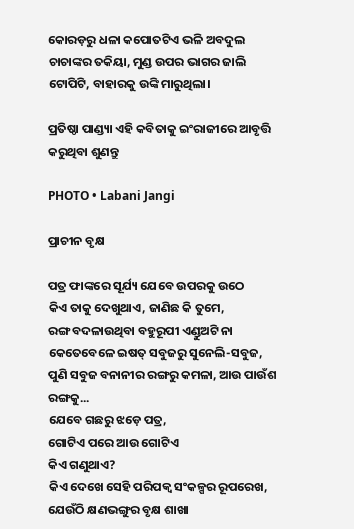କୋରଡ଼ରୁ ଧଳା କପୋତଟିଏ ଭଳି ଅବଦୁଲ ଚାଚାଙ୍କର ତକିୟା, ମୁଣ୍ଡ ଉପର ଭାଗର ଜାଲି ଟୋପିଟି, ବାହାରକୁ ଉଙ୍କି ମାରୁଥିଲା।

ପ୍ରତିଷ୍ଠା ପାଣ୍ଡ୍ୟା ଏହି କବିତାକୁ ଇଂରାଜୀରେ ଆବୃତ୍ତି କରୁଥିବା ଶୁଣନ୍ତୁ

PHOTO • Labani Jangi

ପ୍ରାଚୀନ ବୃକ୍ଷ

ପତ୍ର ଫାଙ୍କରେ ସୂର୍ଯ୍ୟ ଯେବେ ଉପରକୁ ଉଠେ
କିଏ ତାକୁ ଦେଖୁଥାଏ, ଜାଣିଛ କି ତୁମେ,
ରଙ୍ଗ ବଦଳାଉଥିବା ବହୁରୂପୀ ଏଣ୍ଡୁଅଟି ନା
କେତେବେଳେ ଇଷତ୍‌ ସବୁଜରୁ ସୁନେଲି-ସବୁଜ,
ପୁଣି ସବୁଜ ବନାନୀର ରଙ୍ଗରୁ କମଳା, ଆଉ ପାଉଁଶ ରଙ୍ଗକୁ...
ଯେବେ ଗଛରୁ ଝଡ଼େ ପତ୍ର,
ଗୋଟିଏ ପରେ ଆଉ ଗୋଟିଏ
କିଏ ଗଣୁଥାଏ?
କିଏ ଦେଖେ ସେହି ପରିପକ୍ୱ ସଂକଳ୍ପର ରୂପରେଖ,
ଯେଉଁଠି କ୍ଷଣଭଙ୍ଗୁର ବୃକ୍ଷ ଶାଖା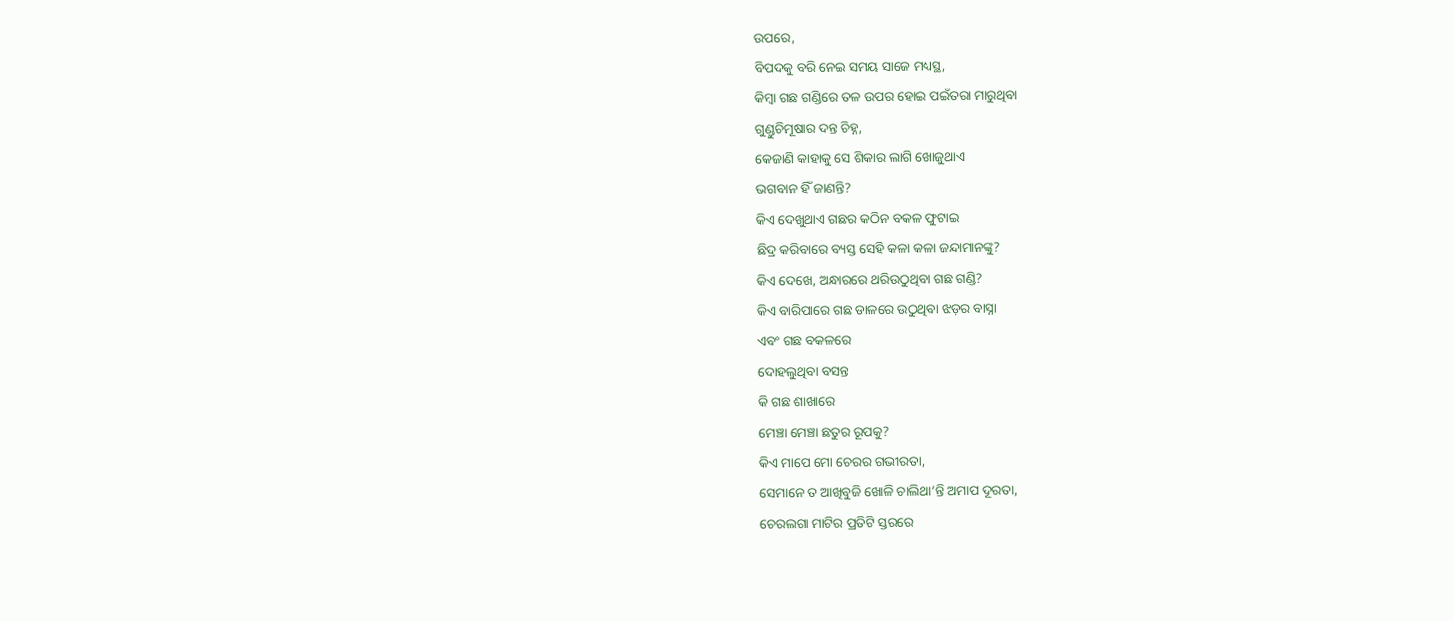ଉପରେ,
ବିପଦକୁ ବରି ନେଇ ସମୟ ସାଜେ ମଧ୍ୟସ୍ଥ,
କିମ୍ବା ଗଛ ଗଣ୍ଡିରେ ତଳ ଉପର ହୋଇ ପଇଁତରା ମାରୁଥିବା
ଗୁଣ୍ଡୁଚିମୂଷାର ଦନ୍ତ ଚିହ୍ନ,
କେଜାଣି କାହାକୁ ସେ ଶିକାର ଲାଗି ଖୋଜୁଥାଏ
ଭଗବାନ ହିଁ ଜାଣନ୍ତି?
କିଏ ଦେଖୁଥାଏ ଗଛର କଠିନ ବକଳ ଫୁଟାଇ
ଛିଦ୍ର କରିବାରେ ବ୍ୟସ୍ତ ସେହି କଳା କଳା ଜନ୍ଦାମାନଙ୍କୁ?
କିଏ ଦେଖେ, ଅନ୍ଧାରରେ ଥରିଉଠୁଥିବା ଗଛ ଗଣ୍ଡି?
କିଏ ବାରିପାରେ ଗଛ ଡାଳରେ ଉଠୁଥିବା ଝଡ଼ର ବାସ୍ନା
ଏବଂ ଗଛ ବକଳରେ
ଦୋହଲୁଥିବା ବସନ୍ତ
କି ଗଛ ଶାଖାରେ
ମେଞ୍ଚା ମେଞ୍ଚା ଛତୁର ରୂପକୁ?
କିଏ ମାପେ ମୋ ଚେରର ଗଭୀରତା,
ସେମାନେ ତ ଆଖିବୁଜି ଖୋଳି ଚାଲିଥା’ନ୍ତି ଅମାପ ଦୂରତା,
ଚେରଲଗା ମାଟିର ପ୍ରତିଟି ସ୍ତରରେ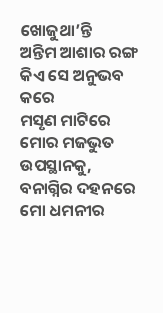ଖୋଜୁଥା’ନ୍ତି
ଅନ୍ତିମ ଆଶାର ରଙ୍ଗ
କିଏ ସେ ଅନୁଭବ କରେ
ମସୃଣ ମାଟିରେ ମୋର ମଜଭୁତ ଉପସ୍ଥାନକୁ,
ବନାଗ୍ନିର ଦହନରେ
ମୋ ଧମନୀର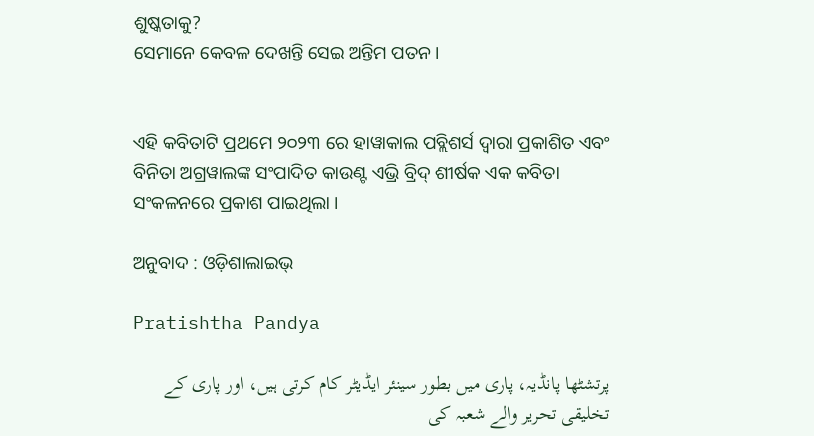ଶୁଷ୍କତାକୁ?
ସେମାନେ କେବଳ ଦେଖନ୍ତି ସେଇ ଅନ୍ତିମ ପତନ।


ଏହି କବିତାଟି ପ୍ରଥମେ ୨୦୨୩ ରେ ହାୱାକାଲ ପବ୍ଲିଶର୍ସ ଦ୍ୱାରା ପ୍ରକାଶିତ ଏବଂ ବିନିତା ଅଗ୍ରୱାଲଙ୍କ ସଂପାଦିତ କାଉଣ୍ଟ ଏଭ୍ରି ବ୍ରିଦ୍‌ ଶୀର୍ଷକ ଏକ କବିତା ସଂକଳନରେ ପ୍ରକାଶ ପାଇଥିଲା ।

ଅନୁବାଦ : ଓଡ଼ିଶାଲାଇଭ୍‍

Pratishtha Pandya

پرتشٹھا پانڈیہ، پاری میں بطور سینئر ایڈیٹر کام کرتی ہیں، اور پاری کے تخلیقی تحریر والے شعبہ کی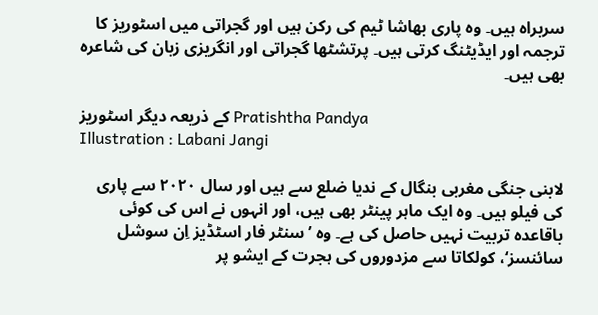سربراہ ہیں۔ وہ پاری بھاشا ٹیم کی رکن ہیں اور گجراتی میں اسٹوریز کا ترجمہ اور ایڈیٹنگ کرتی ہیں۔ پرتشٹھا گجراتی اور انگریزی زبان کی شاعرہ بھی ہیں۔

کے ذریعہ دیگر اسٹوریز Pratishtha Pandya
Illustration : Labani Jangi

لابنی جنگی مغربی بنگال کے ندیا ضلع سے ہیں اور سال ۲۰۲۰ سے پاری کی فیلو ہیں۔ وہ ایک ماہر پینٹر بھی ہیں، اور انہوں نے اس کی کوئی باقاعدہ تربیت نہیں حاصل کی ہے۔ وہ ’سنٹر فار اسٹڈیز اِن سوشل سائنسز‘، کولکاتا سے مزدوروں کی ہجرت کے ایشو پر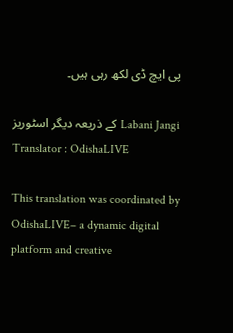پی ایچ ڈی لکھ رہی ہیں۔

کے ذریعہ دیگر اسٹوریز Labani Jangi
Translator : OdishaLIVE

This translation was coordinated by OdishaLIVE– a dynamic digital platform and creative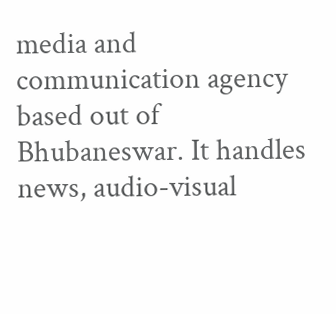media and communication agency based out of Bhubaneswar. It handles news, audio-visual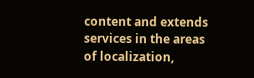content and extends services in the areas of localization,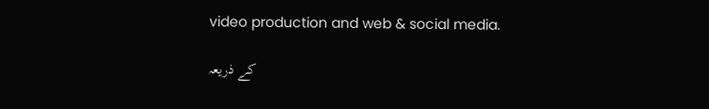video production and web & social media.

کے ذریعہ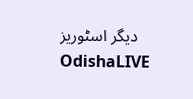دیگر اسٹوریز OdishaLIVE